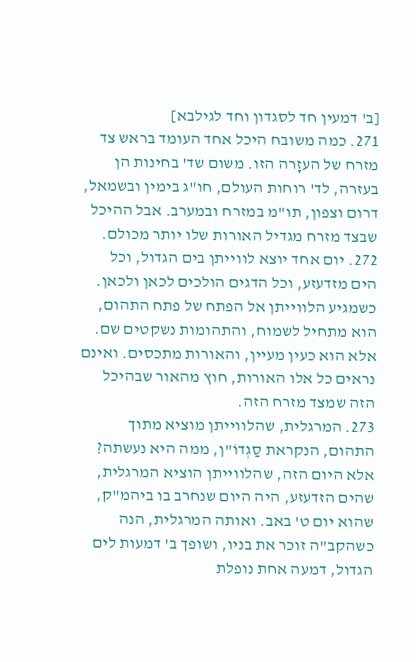[ב' דמעין חד לסגדון וחד לגילבא]
271. כמה משובח היכל אחד העומד בראש צד מזרח של העזָרה הזו. משום שד' בחינות הן בעזרה, לד' רוחות העולם, חו"ג בימין ובשמאל, דרום וצפון, תו"מ במזרח ובמערב. אבל ההיכל שבצד מזרח מגדיל האורות שלו יותר מכולם.
272. יום אחד יוצא לווייתן בים הגדול, וכל הים מזדעזע, וכל הדגים הולכים לכאן ולכאן. כשמגיע הלווייתן אל הפתח של פתח התהום, הוא מתחיל לשמוח, והתהומות נשקטים שם.
אלא הוא כעין מעיין, והאורות מתכסים. ואינם נראים כל אלו האורות, חוץ מהאור שבהיכל הזה שמצד מזרח הזה.
273. המרגלית, שהלווייתן מוציא מתוך התהום, הנקראת סַגְדוֹ"ן, ממה היא נעשתה? אלא היום הזה, שהלווייתן הוציא המרגלית, שהים הזדעזע, היה היום שנחרב בו ביהמ"ק, שהוא יום ט' באב. ואותה המרגלית, הנה כשהקב"ה זוכר את בניו, ושופך ב' דמעות לים הגדול, דמעה אחת נופלת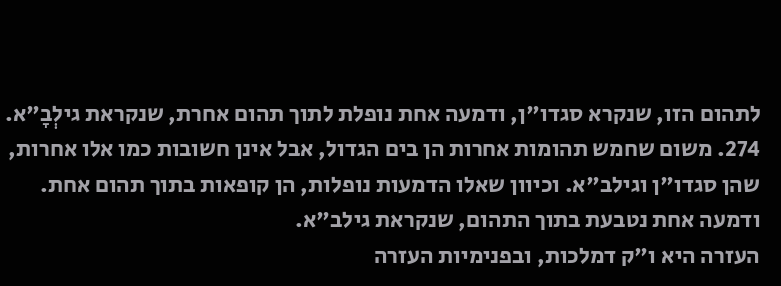לתהום הזו, שנקרא סגדו"ן, ודמעה אחת נופלת לתוך תהום אחרת, שנקראת גילְבָ"א.
274. משום שחמש תהומות אחרות הן בים הגדול, אבל אינן חשובות כמו אלו אחרות, שהן סגדו"ן וגילב"א. וכיוון שאלו הדמעות נופלות, הן קופאות בתוך תהום אחת. ודמעה אחת נטבעת בתוך התהום, שנקראת גילב"א.
העזרה היא ו"ק דמלכות, ובפנימיות העזרה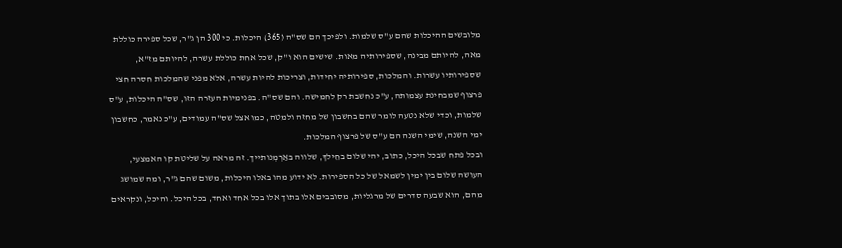מלובשים ההיכלות שהם ע"ס שלמות. ולפיכך הם שס"ה (365) היכלות. כי 300 הן ג"ר, שכל ספירה כוללת מאה, להיותם מבינה, שספירותיה מאות. שישים הוא ו"ק, שכל אחת כוללת עשרה, להיותם מז"א, שספירותיו עשרות. והמלכות, ספירותיה יחידות, וצריכות להיות עשרה, אלא מפני שהמלכות חסרה חצי פרצוף שמבחינת עצמותה, ע"כ נחשבת רק לחמישה. והם שס"ה. בפנימיות העזרה הזו, שס"ה היכלות, ע"ס שלמות, וכדי שלא נטעה לומר שהם בחשבון של מחזה ולמטה, כמו אצל שס"ה עמודים, ע"כ נאמר, כחשבון ימי השנה, שימי השנה הם ע"ס של פרצוף המלכות.
ובכל פתח שבכל היכל, כתוב, יהי שלום בחֵילךְ, שלווה באַרְמְנותייך. זה מראה על שליטת קו האמצעי, העושה שלום בין ימין לשמאל של כל הספירות. לא ידוע מהו באלו היכלות, משום שהם ג"ר, ומה שמושג מהם, הוא שבעה סדרים של מרגליות, מסובבים אלו בתוך אלו בכל אחד ואחד, בכל היכל. והיכל, ונקראים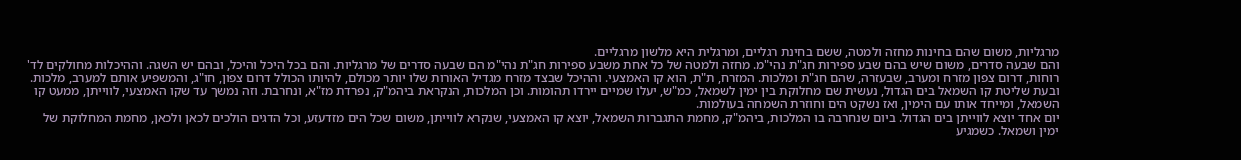מרגליות, משום שהם בחינות מחזה ולמטה, ששם בחינת רגליים, ומרגלית היא מלשון מרגליים.
והם שבעה סדרים, משום שיש בהם שבע ספירות חג"ת נהי"מ. מחזה ולמטה של כל אחת משבע ספירות חג"ת נהי"מ הם שבעה סדרים של מרגליות. והם בכל היכל והיכל, ובהם יש השגה. וההיכלות מחולקים לד' רוחות, דרום צפון מזרח ומערב, שבעזרה, שהם חג"ת ומלכות. המזרח, ת"ת, הוא קו האמצעי. וההיכל שבצד מזרח מגדיל האורות שלו יותר מכולם, להיותו הכולל דרום צפון, חו"ג, והמשפיע אותם למערב, מלכות.
ובעת שליטת קו השמאל בים הגדול, נעשית שם מחלוקת בין ימין לשמאל, כמ"ש, יעלו שמיים יירדו תהומות. וכן המלכות, הנקראת ביהמ"ק, נפרדת מז"א, ונחרבת. וזה נמשך עד שקו האמצעי, לווייתן, ממעט קו השמאל, ומייחד אותו עם הימין, ואז נשקט הים וחוזרת השמחה בעולמות.
יום אחד יוצא לווייתן בים הגדול. ביום שנחרבה בו המלכות, ביהמ"ק, מחמת התגברות השמאל, יוצא קו האמצעי, שנקרא לווייתן, משום שכל הים מזדעזע, וכל הדגים הולכים לכאן ולכאן, מחמת המחלוקת של ימין ושמאל. כשמגיע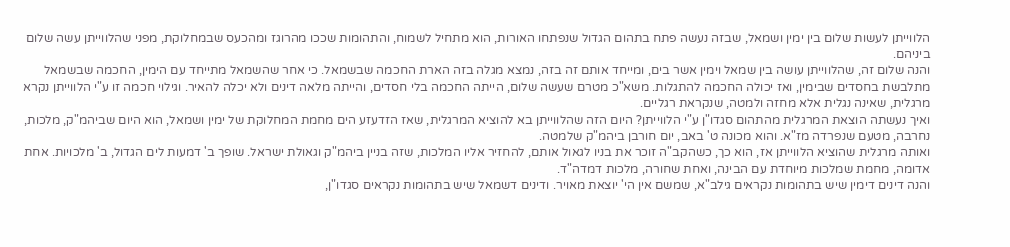הלווייתן לעשות שלום בין ימין ושמאל, שבזה נעשה פתח בתהום הגדול שנפתחו האורות, הוא מתחיל לשמוח, והתהומות שככו מהרוגז ומהכעס שבמחלוקת, מפני שהלווייתן עשה שלום ביניהם.
והנה שלום זה, שהלווייתן עושה בין שמאל וימין אשר בים, ומייחד אותם זה בזה, נמצא מגלה בזה הארת החכמה שבשמאל. כי אחר שהשמאל מתייחד עם הימין, החכמה שבשמאל מתלבשת בחסדים שבימין, ואז יכולה החכמה להתגלות. משא"כ מטרם שעשה שלום, הייתה החכמה בלי חסדים, והייתה מלאה דינים ולא יכלה להאיר. וגילוי חכמה זו ע"י הלווייתן נקרא מרגלית, שאינה נגלית אלא מחזה ולמטה, שנקראת רגליים.
ואיך נעשתה הוצאת המרגלית מהתהום סגדו"ן ע"י הלווייתן? היום הזה שהלווייתן בא להוציא המרגלית, שאז הזדעזע הים מחמת המחלוקת של ימין ושמאל, הוא היום שביהמ"ק, מלכות, נחרבה, מטעם שנפרדה מז"א. והוא מכונה ט' באב, יום חורבן ביהמ"ק שלמטה.
ואותה מרגלית שהוציא הלווייתן אז, הוא כך, כשהקב"ה זוכר את בניו לגאול אותם, להחזיר אליו המלכות, שזה בניין ביהמ"ק וגאולת ישראל. שופך ב' דמעות לים הגדול, ב' מלכויות. אחת אדומה, מחמת שמלכות מיוחדת עם הבינה, ואחת שחורה, מלכות דמדה"ד.
והנה דינים דימין שיש בתהומות נקראים גילב"א, שמשם אין הי' יוצאת מאויר. ודינים דשמאל שיש בתהומות נקראים סגדו"ן,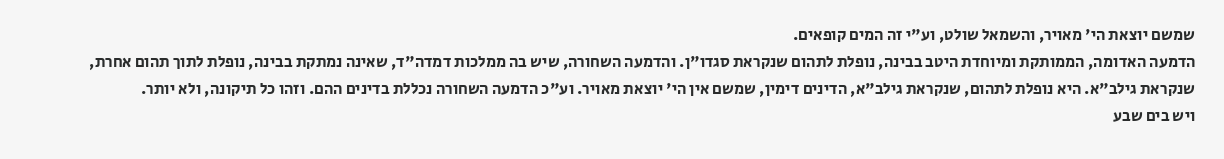שמשם יוצאת הי' מאויר, והשמאל שולט, וע"י זה המים קופאים.
הדמעה האדומה, הממותקת ומיוחדת היטב בבינה, נופלת לתהום שנקראת סגדו"ן. והדמעה השחורה, שיש בה ממלכות דמדה"ד, שאינה נמתקת בבינה, נופלת לתוך תהום אחרת, שנקראת גילב"א. היא נופלת לתהום, שנקראת גילב"א, הדינים דימין, שמשם אין הי' יוצאת מאויר. וע"כ הדמעה השחורה נכללת בדינים ההם. וזהו כל תיקונה, ולא יותר.
ויש בים שבע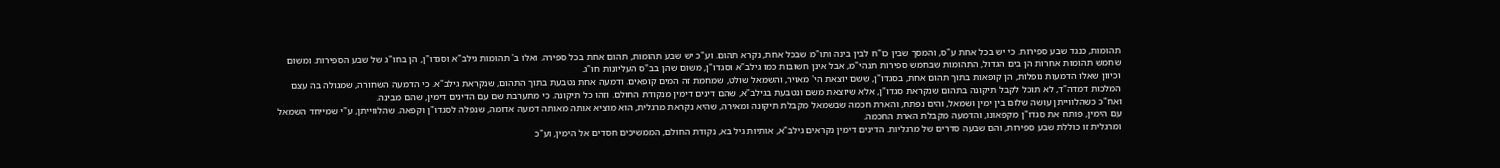תהומות, כנגד שבע ספירות. כי יש בכל אחת ע"ס, והמסך שבין כו"ח לבין בינה ותו"מ שבכל אחת, נקרא תהום. וע"כ יש שבע תהומות, תהום אחת בכל ספירה. ואלו ב' תהומות גילב"א וסגדו"ן, הן בחו"ג של שבע הספירות. ומשום שחמש תהומות אחרות הן בים הגדול, התהומות שבחמש ספירות תנהי"מ, אבל אינן חשובות כמו גילב"א וסגדו"ן, משום שהן בב"ס העליונות חו"ג.
וכיוון שאלו הדמעות נופלות, הן קופאות בתוך תהום אחת, בסגדו"ן, ששם יוצאת הי' מאויר, והשמאל שולט, שמחמת זה המים קופאים. ודמעה אחת נטבעת בתוך התהום, שנקראת גילב"א. כי הדמעה השחורה, שמגולה בה עצם המלכות דמדה"ד, לא תוכל לקבל תיקונה בתהום שנקראת סגדו"ן, אלא שיוצאת משם ונטבעת בגילב"א, שהם דינים דימין מנקודת החולם. וזהו כל תיקונה. כי מתערבת שם עם הדינים דימין, שהם מבינה.
ואח"כ כשהלווייתן עושה שלום בין ימין ושמאל, והים נפתח, והארת חכמה שבשמאל מקבלת תיקונה ומאירה, שהיא נקראת מרגלית, הוא מוציא אותה מאותה דמעה אדומה, שנפלה לסגדו"ן וקפאה. שהלווייתן, ע"י שמייחד השמאל עם הימין, פותח את סגדו"ן מקפאונו, והדמעה מקבלת הארת החכמה.
ומרגלית זו כוללת שבע ספירות, והם שבעה סדרים של מרגליות. הדינים דימין נקראים גילב"א, אותיות גיל בא, נקודת החולם, הממשיכים חסדים אל הימין, וע"כ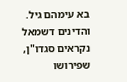בא עימהם גיל. והדינים דשמאל נקראים סגדו"ן, שפירושו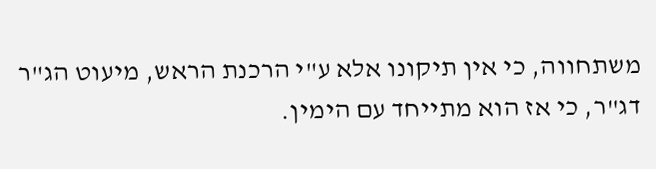משתחווה, כי אין תיקונו אלא ע"י הרכנת הראש, מיעוט הג"ר דג"ר, כי אז הוא מתייחד עם הימין.